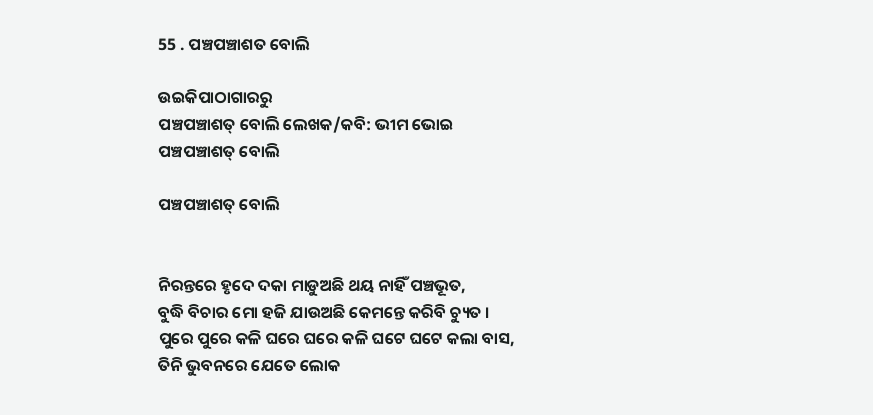55 . ପଞ୍ଚପଞ୍ଚାଶତ ବୋଲି

ଉଇକିପାଠାଗାର‌ରୁ
ପଞ୍ଚପଞ୍ଚାଶତ୍ ବୋଲି ଲେଖକ/କବି: ଭୀମ ଭୋଇ
ପଞ୍ଚପଞ୍ଚାଶତ୍ ବୋଲି

ପଞ୍ଚପଞ୍ଚାଶତ୍ ବୋଲି


ନିରନ୍ତରେ ହୃଦେ ଦକା ମାଡ଼ୁଅଛି ଥୟ ନାହିଁ ପଞ୍ଚଭୂତ,
ବୁଦ୍ଧି ବିଚାର ମୋ ହଜି ଯାଉଅଛି କେମନ୍ତେ କରିବି ଚ୍ୟୁତ ।
ପୁରେ ପୁରେ କଳି ଘରେ ଘରେ କଳି ଘଟେ ଘଟେ କଲା ବାସ,
ତିନି ଭୁବନରେ ଯେତେ ଲୋକ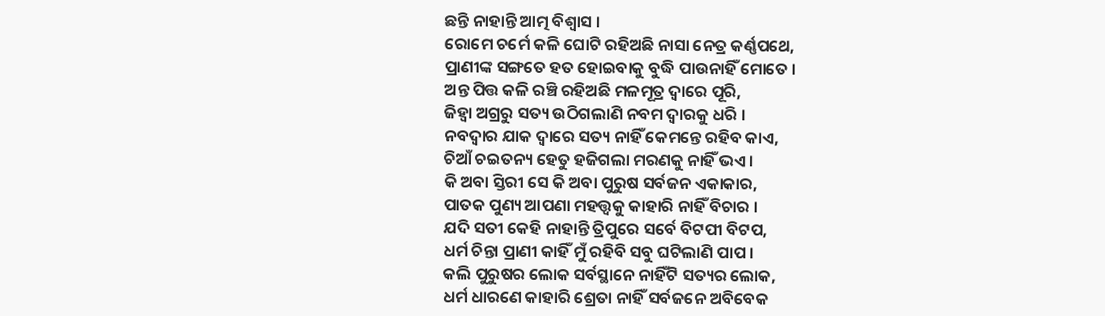ଛନ୍ତି ନାହାନ୍ତି ଆତ୍ମ ବିଶ୍ୱାସ ।
ରୋମେ ଚର୍ମେ କଳି ଘୋଟି ରହିଅଛି ନାସା ନେତ୍ର କର୍ଣ୍ଣପଥେ,
ପ୍ରାଣୀଙ୍କ ସଙ୍ଗତେ ହତ ହୋଇବାକୁ ବୁଦ୍ଧି ପାଉନାହିଁ ମୋତେ ।
ଅନ୍ତ ପିତ୍ତ କଳି ରଞ୍ଚି ରହିଅଛି ମଳମୂତ୍ର ଦ୍ୱାରେ ପୂରି,
ଜିହ୍ୱା ଅଗ୍ରରୁ ସତ୍ୟ ଉଠିଗଲାଣି ନବମ ଦ୍ୱାରକୁ ଧରି ।
ନବଦ୍ୱାର ଯାକ ଦ୍ୱାରେ ସତ୍ୟ ନାହିଁ କେମନ୍ତେ ରହିବ କାଏ,
ଚିଆଁ ଚଇତନ୍ୟ ହେତୁ ହଜିଗଲା ମରଣକୁ ନାହିଁ ଭଏ ।
କି ଅବା ସ୍ତିରୀ ସେ କି ଅବା ପୁରୁଷ ସର୍ବଜନ ଏକାକାର,
ପାତକ ପୁଣ୍ୟ ଆପଣା ମହତ୍ତ୍ୱକୁ କାହାରି ନାହିଁ ବିଚାର ।
ଯଦି ସତୀ କେହି ନାହାନ୍ତି ତ୍ରିପୁରେ ସର୍ବେ ବିଟପୀ ବିଟପ,
ଧର୍ମ ଚିନ୍ତା ପ୍ରାଣୀ କାହିଁ ମୁଁ ରହିବି ସବୁ ଘଟିଲାଣି ପାପ ।
କଲି ପୁରୁଷର ଲୋକ ସର୍ବସ୍ଥାନେ ନାହିଁଟି ସତ୍ୟର ଲୋକ,
ଧର୍ମ ଧାରଣେ କାହାରି ଶ୍ରେତା ନାହିଁ ସର୍ବଜନେ ଅବିବେକ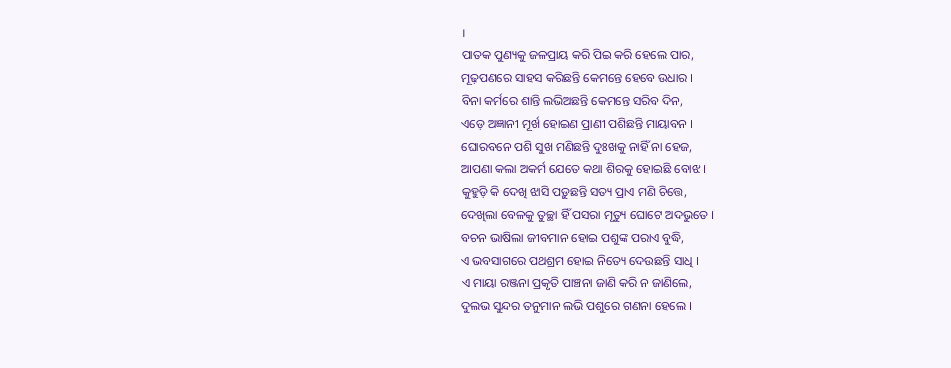।
ପାତକ ପୁଣ୍ୟକୁ ଜଳପ୍ରାୟ କରି ପିଇ କରି ହେଲେ ପାର,
ମୂଢ଼ପଣରେ ସାହସ କରିଛନ୍ତି କେମନ୍ତେ ହେବେ ଉଧାର ।
ବିନା କର୍ମରେ ଶାନ୍ତି ଲଭିଅଛନ୍ତି କେମନ୍ତେ ସରିବ ଦିନ,
ଏଡ଼େ ଅଜ୍ଞାନୀ ମୂର୍ଖ ହୋଇଣ ପ୍ରାଣୀ ପଶିଛନ୍ତି ମାୟାବନ ।
ଘୋରବନେ ପଶି ସୁଖ ମଣିଛନ୍ତି ଦୁଃଖକୁ ନାହିଁ ନା ହେଜ,
ଆପଣା କଲା ଅକର୍ମ ଯେତେ କଥା ଶିରକୁ ହୋଇଛି ବୋଝ ।
କୁହୁଡ଼ି କି ଦେଖି ଝାସି ପଡ଼ୁଛନ୍ତି ସତ୍ୟ ପ୍ରାଏ ମଣି ଚିତ୍ତେ,
ଦେଖିଲା ବେଳକୁ ତୁଚ୍ଛା ହିଁ ପସରା ମୃତ୍ୟୁ ଘୋଟେ ଅଦଭୁତେ ।
ବଚନ ଭାଷିଲା ଜୀବମାନ ହୋଇ ପଶୁଙ୍କ ପରାଏ ବୁଦ୍ଧି,
ଏ ଭବସାଗରେ ପଥଶ୍ରମ ହୋଇ ନିତ୍ୟେ ଦେଉଛନ୍ତି ସାଧି ।
ଏ ମାୟା ରଞ୍ଜନା ପ୍ରକୃତି ପାଞ୍ଚନା ଜାଣି କରି ନ ଜାଣିଲେ,
ଦୁଲଭ ସୁନ୍ଦର ତନୁମାନ ଲଭି ପଶୁରେ ଗଣନା ହେଲେ ।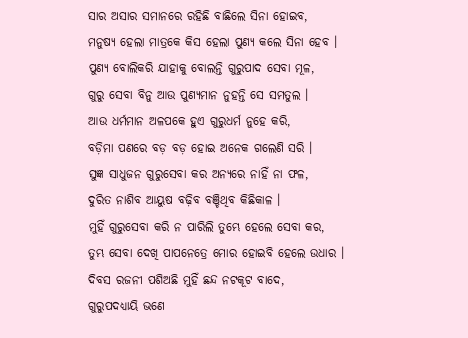ସାର ଅସାର ସମାନରେ ରହିଛି ବାଛିଲେ ସିନା ହୋଇବ,
ମନୁଷ୍ୟ ହେଲା ମାତ୍ରକେ କିସ ହେଲା ପୁଣ୍ୟ କଲେ ସିନା ହେବ ।
ପୁଣ୍ୟ ବୋଲିକରି ଯାହାକୁ ବୋଲନ୍ତି ଗୁରୁପାଦ ସେବା ମୂଳ,
ଗୁରୁ ସେବା ବିନୁ ଆଉ ପୁଣ୍ୟମାନ ନୁହନ୍ତି ସେ ସମତୁଲ ।
ଆଉ ଧର୍ମମାନ ଅଳପକେ ହୁଏ ଗୁରୁଧର୍ମ ନୁହେ କରି,
ବଡ଼ିମା ପଣରେ ବଡ଼ ବଡ଼ ହୋଇ ଅନେକ ଗଲେଣି ସରି ।
ସୁଜ୍ଞ ସାଧୁଜନ ଗୁରୁସେବା କର ଅନ୍ୟରେ ନାହିଁ ନା ଫଳ,
ଦୁରିତ ନାଶିବ ଆୟୁଷ ବଢ଼ିବ ବଞ୍ଚିଥିବ କିଛିକାଳ ।
ମୁହିଁ ଗୁରୁସେବା କରି ନ ପାରିଲି ତୁମ୍ଭେ ହେଲେ ସେବା କର,
ତୁମ୍ଭ ସେବା ଦେଖି ପାପନେତ୍ରେ ମୋର ହୋଇବି ହେଲେ ଉଧାର ।
ଦିବସ ରଜନୀ ପଶିଅଛି ମୁହିଁ ଛନ୍ଦ ନଟକୂଟ ବାଦେ,
ଗୁରୁପଦଧ୍ୟାୟି ଭଣେ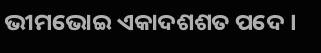ଭୀମଭୋଇ ଏକାଦଶଶତ ପଦେ ।